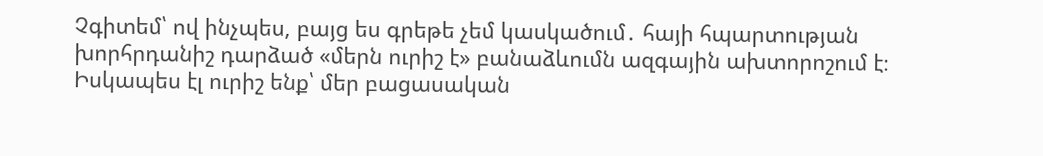Չգիտեմ՝ ով ինչպես, բայց ես գրեթե չեմ կասկածում․ հայի հպարտության խորհրդանիշ դարձած «մերն ուրիշ է» բանաձևումն ազգային ախտորոշում է։
Իսկապես էլ ուրիշ ենք՝ մեր բացասական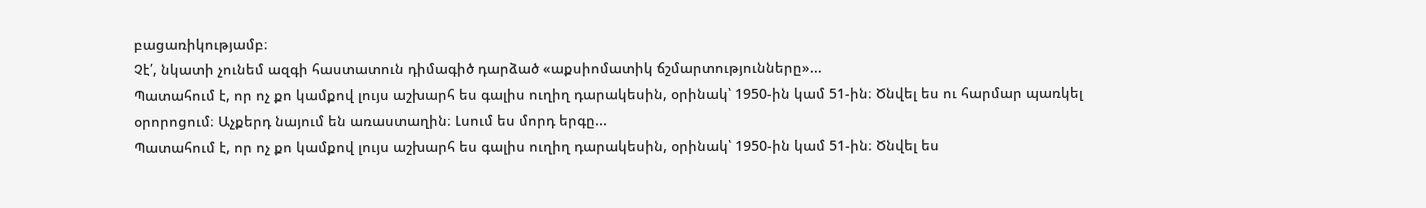բացառիկությամբ։
Չէ՛, նկատի չունեմ ազգի հաստատուն դիմագիծ դարձած «աքսիոմատիկ ճշմարտությունները»...
Պատահում է, որ ոչ քո կամքով լույս աշխարհ ես գալիս ուղիղ դարակեսին, օրինակ՝ 1950-ին կամ 51-ին։ Ծնվել ես ու հարմար պառկել օրորոցում։ Աչքերդ նայում են առաստաղին։ Լսում ես մորդ երգը...
Պատահում է, որ ոչ քո կամքով լույս աշխարհ ես գալիս ուղիղ դարակեսին, օրինակ՝ 1950-ին կամ 51-ին։ Ծնվել ես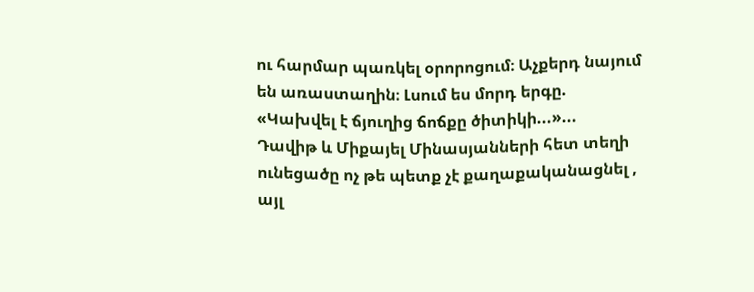ու հարմար պառկել օրորոցում։ Աչքերդ նայում են առաստաղին։ Լսում ես մորդ երգը. «Կախվել է ճյուղից ճոճքը ծիտիկի...»...
Դավիթ և Միքայել Մինասյանների հետ տեղի ունեցածը ոչ թե պետք չէ քաղաքականացնել , այլ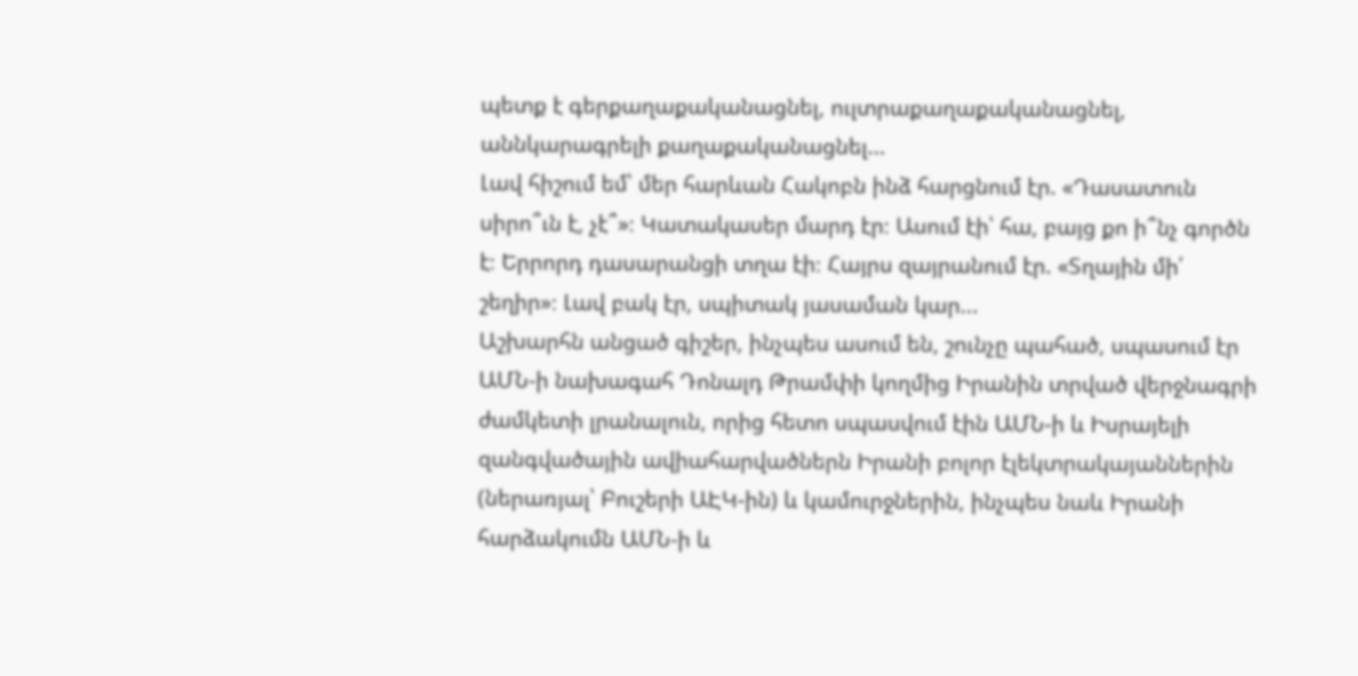պետք է գերքաղաքականացնել, ուլտրաքաղաքականացնել, աննկարագրելի քաղաքականացնել...
Լավ հիշում եմ՝ մեր հարևան Հակոբն ինձ հարցնում էր. «Դասատուն սիրո՞ւն է, չէ՞»։ Կատակասեր մարդ էր։ Ասում էի՝ հա, բայց քո ի՞նչ գործն է։ Երրորդ դասարանցի տղա էի։ Հայրս զայրանում էր. «Տղային մի՛ շեղիր»։ Լավ բակ էր, սպիտակ յասաման կար...
Աշխարհն անցած գիշեր, ինչպես ասում են, շունչը պահած, սպասում էր ԱՄՆ-ի նախագահ Դոնալդ Թրամփի կողմից Իրանին տրված վերջնագրի ժամկետի լրանալուն, որից հետո սպասվում էին ԱՄՆ-ի և Իսրայելի զանգվածային ավիահարվածներն Իրանի բոլոր էլեկտրակայաններին (ներառյալ՝ Բուշերի ԱԷԿ-ին) և կամուրջներին, ինչպես նաև Իրանի հարձակումն ԱՄՆ-ի և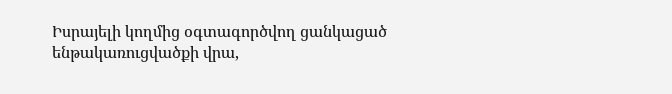Իսրայելի կողմից օգտագործվող ցանկացած ենթակառուցվածքի վրա,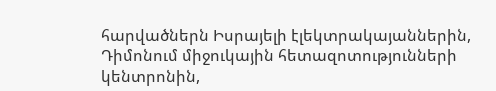հարվածներն Իսրայելի էլեկտրակայաններին, Դիմոնում միջուկային հետազոտությունների կենտրոնին,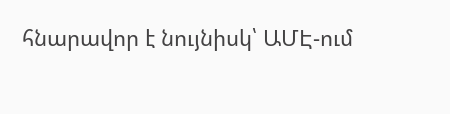հնարավոր է նույնիսկ՝ ԱՄԷ-ում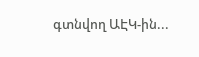գտնվող ԱԷԿ-ին...